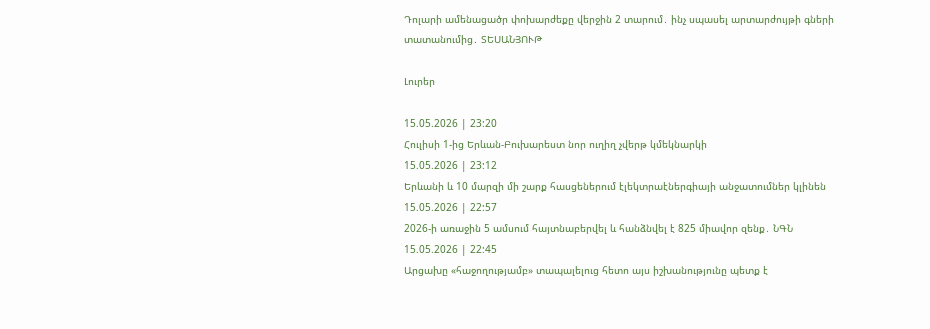Դոլարի ամենացածր փոխարժեքը վերջին 2 տարում․ ինչ սպասել արտարժույթի գների տատանումից․ ՏԵՍԱՆՅՈՒԹ

Լուրեր

15.05.2026 | 23:20
Հուլիսի 1-ից Երևան-Բուխարեստ նոր ուղիղ չվերթ կմեկնարկի
15.05.2026 | 23:12
Երևանի և 10 մարզի մի շարք հասցեներում էլեկտրաէներգիայի անջատումներ կլինեն
15.05.2026 | 22:57
2026-ի առաջին 5 ամսում հայտնաբերվել և հանձնվել է 825 միավոր զենք․ ՆԳՆ
15.05.2026 | 22:45
Արցախը «հաջողությամբ» տապալելուց հետո այս իշխանությունը պետք է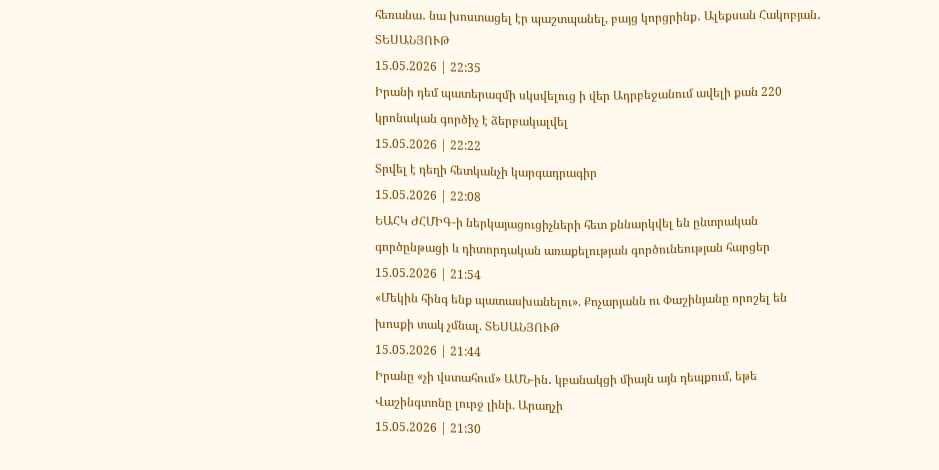հեռանա․ նա խոստացել էր պաշտպանել, բայց կորցրինք․ Ալեքսան Հակոբյան․ ՏԵՍԱՆՅՈՒԹ
15.05.2026 | 22:35
Իրանի դեմ պատերազմի սկսվելուց ի վեր Ադրբեջանում ավելի քան 220 կրոնական գործիչ է ձերբակալվել
15.05.2026 | 22:22
Տրվել է դեղի հետկանչի կարգադրագիր
15.05.2026 | 22:08
ԵԱՀԿ ԺՀՄԻԳ-ի ներկայացուցիչների հետ քննարկվել են ընտրական գործընթացի և դիտորդական առաքելության գործունեության հարցեր
15.05.2026 | 21:54
«Մեկին հինգ ենք պատասխանելու». Քոչարյանն ու Փաշինյանը որոշել են խոսքի տակ չմնալ. ՏԵՍԱՆՅՈՒԹ
15.05.2026 | 21:44
Իրանը «չի վստահում» ԱՄՆ-ին․ կբանակցի միայն այն դեպքում, եթե Վաշինգտոնը լուրջ լինի. Արաղչի
15.05.2026 | 21:30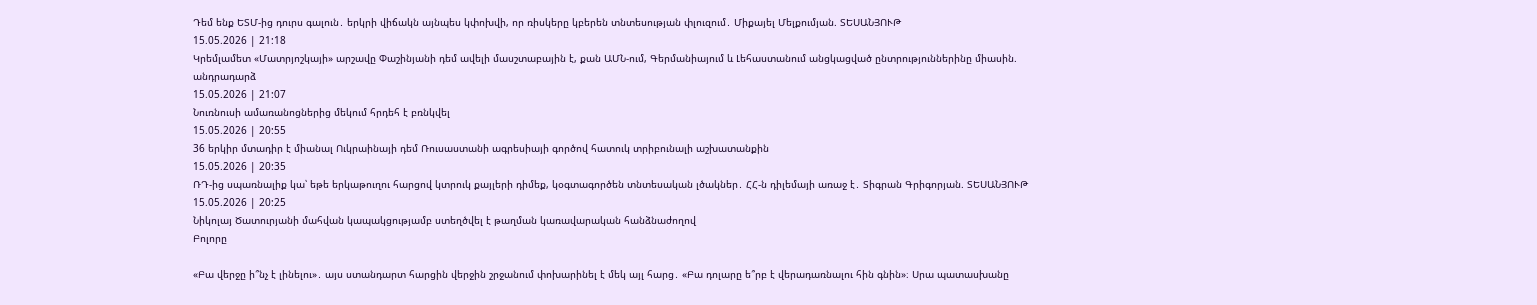Դեմ ենք ԵՏՄ-ից դուրս գալուն․ երկրի վիճակն այնպես կփոխվի, որ ռիսկերը կբերեն տնտեսության փլուզում․ Միքայել Մելքումյան. ՏԵՍԱՆՅՈՒԹ
15.05.2026 | 21:18
Կրեմլամետ «Մատրյոշկայի» արշավը Փաշինյանի դեմ ավելի մասշտաբային է, քան ԱՄՆ-ում, Գերմանիայում և Լեհաստանում անցկացված ընտրություններինը միասին. անդրադարձ
15.05.2026 | 21:07
Նուռնուսի ամառանոցներից մեկում հրդեհ է բռնկվել
15.05.2026 | 20:55
36 երկիր մտադիր է միանալ Ուկրաինայի դեմ Ռուսաստանի ագրեսիայի գործով հատուկ տրիբունալի աշխատանքին
15.05.2026 | 20:35
ՌԴ-ից սպառնալիք կա՝ եթե երկաթուղու հարցով կտրուկ քայլերի դիմեք, կօգտագործեն տնտեսական լծակներ․ ՀՀ-ն դիլեմայի առաջ է․ Տիգրան Գրիգորյան. ՏԵՍԱՆՅՈՒԹ
15.05.2026 | 20:25
Նիկոլայ Ծատուրյանի մահվան կապակցությամբ ստեղծվել է թաղման կառավարական հանձնաժողով
Բոլորը

«Բա վերջը ի՞նչ է լինելու»․ այս ստանդարտ հարցին վերջին շրջանում փոխարինել է մեկ այլ հարց․ «Բա դոլարը ե՞րբ է վերադառնալու հին գնին»։ Սրա պատասխանը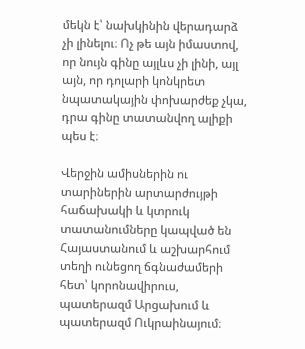մեկն է՝ նախկինին վերադարձ չի լինելու։ Ոչ թե այն իմաստով, որ նույն գինը այլևս չի լինի, այլ այն, որ դոլարի կոնկրետ նպատակային փոխարժեք չկա, դրա գինը տատանվող ալիքի պես է։

Վերջին ամիսներին ու տարիներին արտարժույթի հաճախակի և կտրուկ տատանումները կապված են Հայաստանում և աշխարհում տեղի ունեցող ճգնաժամերի հետ՝ կորոնավիրուս, պատերազմ Արցախում և պատերազմ Ուկրաինայում։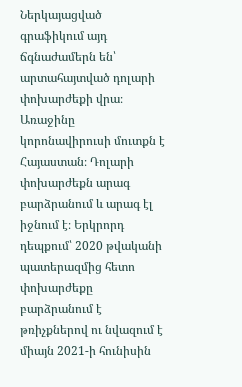Ներկայացված գրաֆիկում այդ ճգնաժամերն են՝ արտահայտված դոլարի փոխարժեքի վրա։ Առաջինը կորոնավիրուսի մուտքն է Հայաստան։ Դոլարի փոխարժեքն արագ բարձրանում և արագ էլ իջնում է։ Երկրորդ դեպքում՝ 2020 թվականի պատերազմից հետո փոխարժեքը բարձրանում է թռիչքներով ու նվազում է միայն 2021-ի հունիսին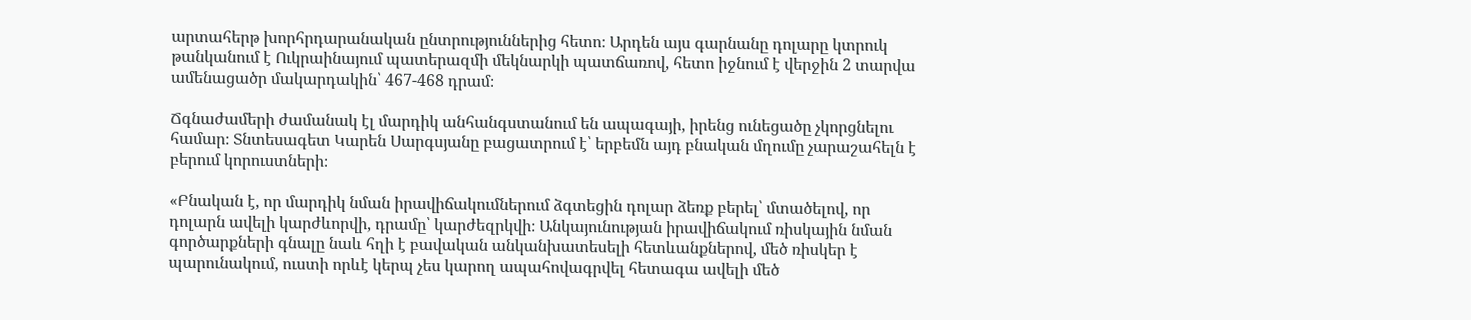արտահերթ խորհրդարանական ընտրություններից հետո։ Արդեն այս գարնանը դոլարը կտրուկ թանկանում է Ուկրաինայում պատերազմի մեկնարկի պատճառով, հետո իջնում է վերջին 2 տարվա ամենացածր մակարդակին՝ 467-468 դրամ։

Ճգնաժամերի ժամանակ էլ մարդիկ անհանգստանում են ապագայի, իրենց ունեցածը չկորցնելու համար։ Տնտեսագետ Կարեն Սարգսյանը բացատրում է՝ երբեմն այդ բնական մղումը չարաշահելն է բերում կորուստների։

«Բնական է, որ մարդիկ նման իրավիճակումներում ձգտեցին դոլար ձեռք բերել՝ մտածելով, որ դոլարն ավելի կարժևորվի, դրամը՝ կարժեզրկվի։ Անկայունության իրավիճակում ռիսկային նման գործարքների գնալը նաև հղի է բավական անկանխատեսելի հետևանքներով, մեծ ռիսկեր է պարունակում, ուստի որևէ կերպ չես կարող ապահովագրվել հետագա ավելի մեծ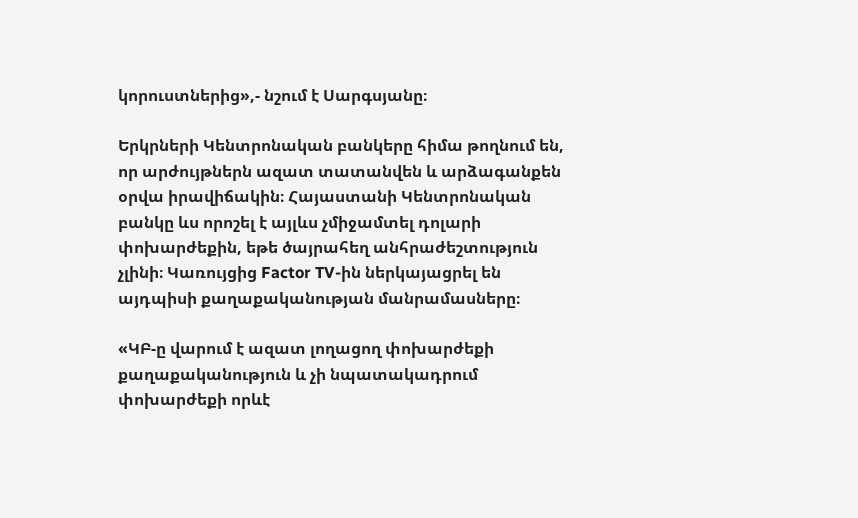կորուստներից»,- նշում է Սարգսյանը։

Երկրների Կենտրոնական բանկերը հիմա թողնում են, որ արժույթներն ազատ տատանվեն և արձագանքեն օրվա իրավիճակին։ Հայաստանի Կենտրոնական բանկը ևս որոշել է այլևս չմիջամտել դոլարի փոխարժեքին, եթե ծայրահեղ անհրաժեշտություն չլինի։ Կառույցից Factor TV-ին ներկայացրել են այդպիսի քաղաքականության մանրամասները։

«ԿԲ-ը վարում է ազատ լողացող փոխարժեքի քաղաքականություն և չի նպատակադրում փոխարժեքի որևէ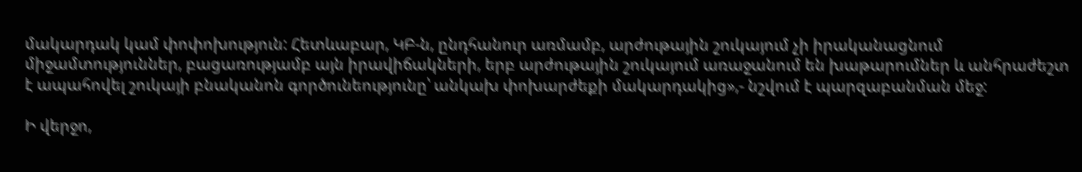մակարդակ կամ փոփոխություն: Հետևաբար, ԿԲ-ն, ընդհանուր առմամբ, արժութային շուկայում չի իրականացնում միջամտություններ, բացառությամբ այն իրավիճակների, երբ արժութային շուկայում առաջանում են խաթարումներ և անհրաժեշտ է ապահովել շուկայի բնականոն գործունեությունը՝ անկախ փոխարժեքի մակարդակից»,- նշվում է պարզաբանման մեջ:

Ի վերջո,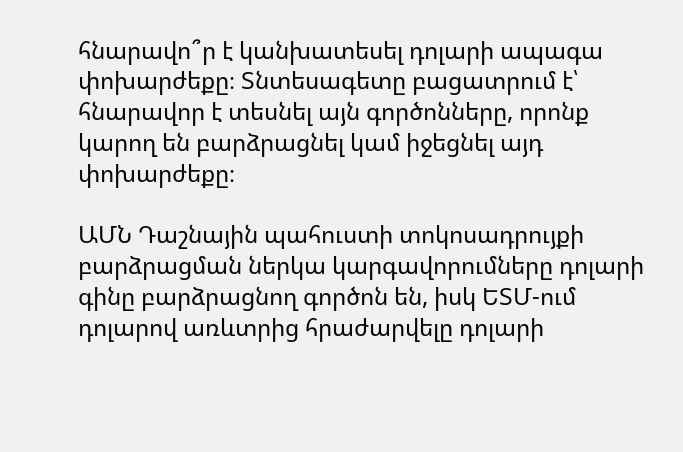հնարավո՞ր է կանխատեսել դոլարի ապագա փոխարժեքը։ Տնտեսագետը բացատրում է՝ հնարավոր է տեսնել այն գործոնները, որոնք կարող են բարձրացնել կամ իջեցնել այդ փոխարժեքը։

ԱՄՆ Դաշնային պահուստի տոկոսադրույքի բարձրացման ներկա կարգավորումները դոլարի գինը բարձրացնող գործոն են, իսկ ԵՏՄ-ում դոլարով առևտրից հրաժարվելը դոլարի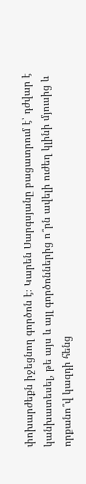փոխարժեքն իջեցնող գործոն է։ Կարեն Սարգսյանը բացատրում է՝ դժվար է կանխատեսել, թե այս և այլ գործոններից ո՞րն ավելի ուժեղ կլինի մյուսից և որքանո՞վ կազդի հենց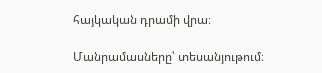հայկական դրամի վրա։

Մանրամասները՝ տեսանյութում։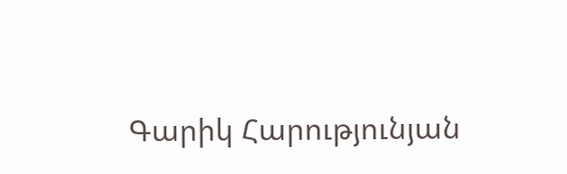Գարիկ Հարությունյան